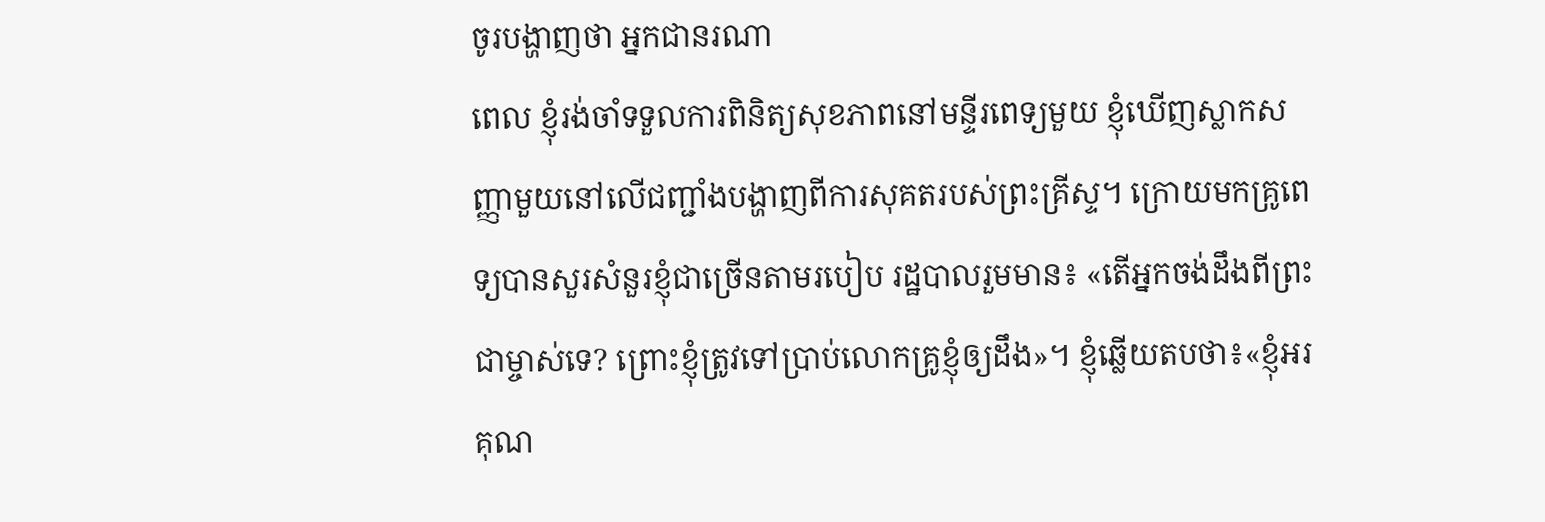ចូរបង្ហាញថា អ្នកជានរណា
ពេល ខ្ញុំរង់ចាំទទួលការពិនិត្យសុខភាពនៅមន្ទីរពេទ្យមួយ ខ្ញុំឃើញស្លាកសញ្ញាមួយនៅលើជញ្ជាំងបង្ហាញពីការសុគតរបស់ព្រះគ្រីស្ទ។ ក្រោយមកគ្រូពេទ្យបានសួរសំនួរខ្ញុំជាច្រើនតាមរបៀប រដ្ឋបាលរួមមាន៖ «តើអ្នកចង់ដឹងពីព្រះជាម្ចាស់ទេ? ព្រោះខ្ញុំត្រូវទៅប្រាប់លោកគ្រូខ្ញុំឲ្យដឹង»។ ខ្ញុំឆ្លើយតបថា៖«ខ្ញុំអរគុណ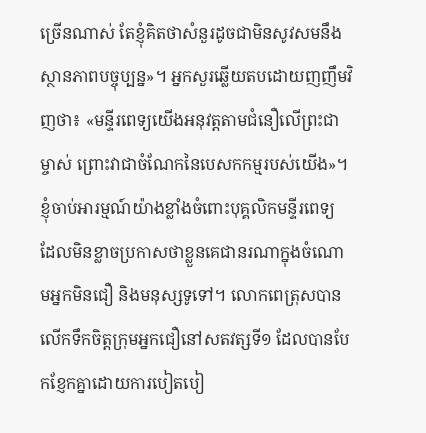ច្រើនណាស់ តែខ្ញុំគិតថាសំនួរដូចជាមិនសូវសមនឹងស្ថានភាពបច្ចុប្បន្ន»។ អ្នកសួរឆ្លើយតបដោយញញឹមវិញថា៖ «មន្ទីរពេទ្យយើងអនុវត្តតាមជំនឿលើព្រះជាម្ចាស់ ព្រោះវាជាចំណែកនៃបេសកកម្មរបស់យើង»។ ខ្ញុំចាប់អារម្មណ៍យ៉ាងខ្លាំងចំពោះបុគ្គលិកមន្ទីរពេទ្យ ដែលមិនខ្លាចប្រកាសថាខ្លួនគេជានរណាក្នុងចំណោមអ្នកមិនជឿ និងមនុស្សទូទៅ។ លោកពេត្រុសបានលើកទឹកចិត្តក្រុមអ្នកជឿនៅសតវត្សទី១ ដែលបានបែកខ្ញែកគ្នាដោយការបៀតបៀ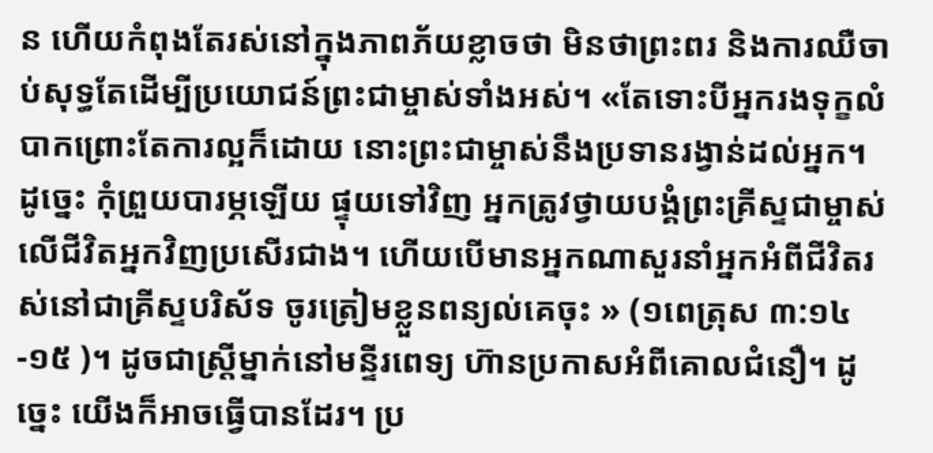ន ហើយកំពុងតែរស់នៅក្នុងភាពភ័យខ្លាចថា មិនថាព្រះពរ និងការឈឺចាប់សុទ្ធតែដើម្បីប្រយោជន៍ព្រះជាម្ចាស់ទាំងអស់។ «តែទោះបីអ្នករងទុក្ខលំបាកព្រោះតែការល្អក៏ដោយ នោះព្រះជាម្ចាស់នឹងប្រទានរង្វាន់ដល់អ្នក។ ដូច្នេះ កុំព្រួយបារម្ភឡើយ ផ្ទុយទៅវិញ អ្នកត្រូវថ្វាយបង្គំព្រះគ្រីស្ទជាម្ចាស់លើជីវិតអ្នកវិញប្រសើរជាង។ ហើយបើមានអ្នកណាសួរនាំអ្នកអំពីជីវិតរស់នៅជាគ្រីស្ទបរិស័ទ ចូរត្រៀមខ្លួនពន្យល់គេចុះ » (១ពេត្រុស ៣:១៤-១៥ )។ ដូចជាស្រ្តីម្នាក់នៅមន្ទីរពេទ្យ ហ៊ានប្រកាសអំពីគោលជំនឿ។ ដូច្នេះ យើងក៏អាចធ្វើបានដែរ។ ប្រ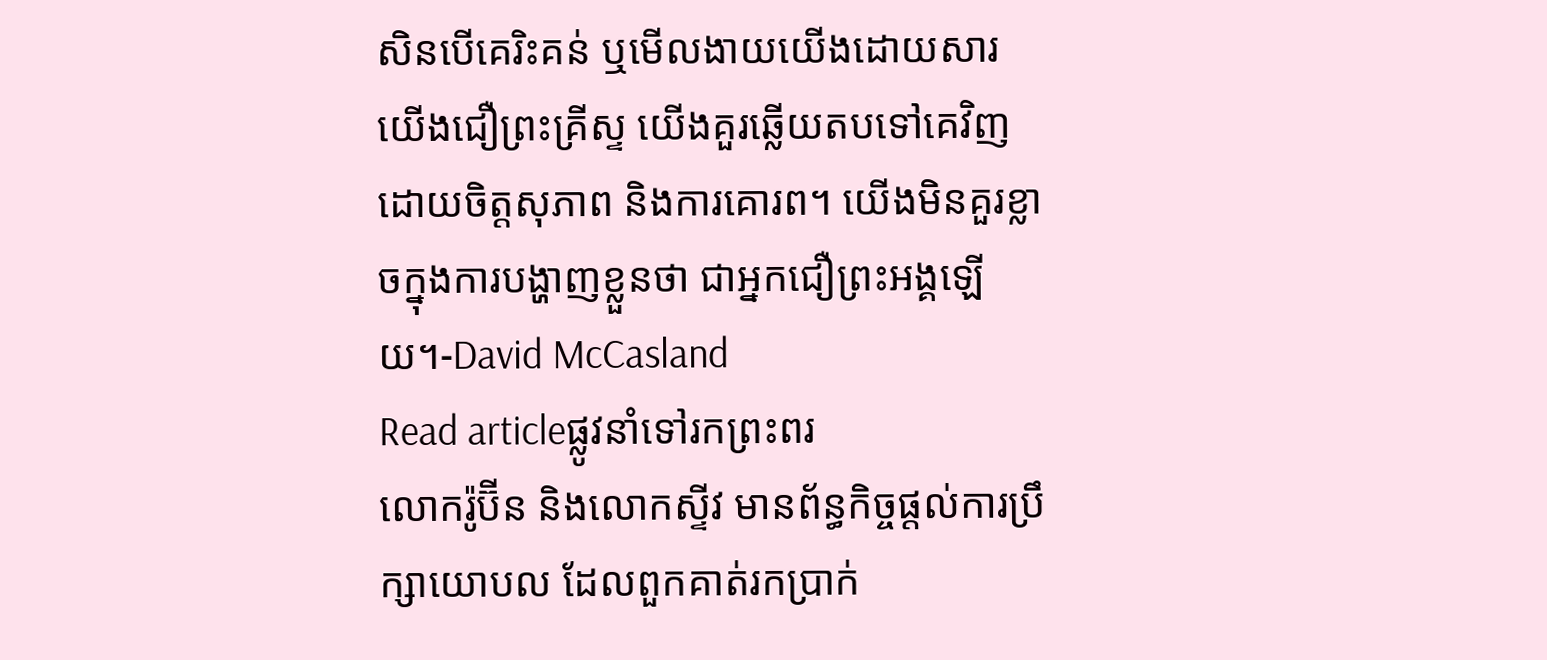សិនបើគេរិះគន់ ឬមើលងាយយើងដោយសារយើងជឿព្រះគ្រីស្ទ យើងគួរឆ្លើយតបទៅគេវិញដោយចិត្តសុភាព និងការគោរព។ យើងមិនគួរខ្លាចក្នុងការបង្ហាញខ្លួនថា ជាអ្នកជឿព្រះអង្គឡើយ។-David McCasland
Read articleផ្លូវនាំទៅរកព្រះពរ
លោករ៉ូប៊ីន និងលោកស្ទីវ មានព័ន្ធកិច្ចផ្តល់ការប្រឹក្សាយោបល ដែលពួកគាត់រកប្រាក់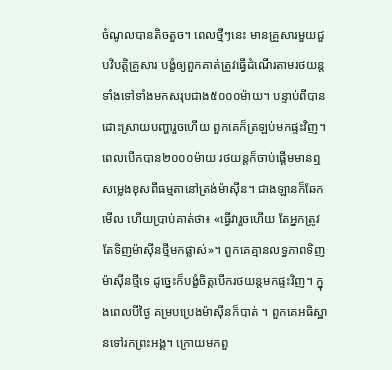ចំណូលបានតិចតួច។ ពេលថ្មីៗនេះ មានគ្រួសារមួយជួបវិបត្តិគ្រួសារ បង្ខំឲ្យពួកគាត់ត្រូវធ្វើដំណើរតាមរថយន្តទាំងទៅទាំងមកសរុបជាង៥០០០ម៉ាយ។ បន្ទាប់ពីបានដោះស្រាយបញ្ហារួចហើយ ពួកគេក៏ត្រឡប់មកផ្ទះវិញ។ ពេលបើកបាន២០០០ម៉ាយ រថយន្តក៏ចាប់ផ្តើមមានឮសម្លេងខុសពីធម្មតានៅត្រង់ម៉ាស៊ីន។ ជាងឡានក៏ឆែកមើល ហើយប្រាប់គាត់ថា៖ «ធ្វើវារួចហើយ តែអ្នកត្រូវតែទិញម៉ាស៊ីនថ្មីមកផ្លាស់»។ ពួកគេគ្មានលទ្ធភាពទិញម៉ាស៊ីនថ្មីទេ ដូច្នេះក៏បង្ខំចិត្តបើករថយន្តមកផ្ទះវិញ។ ក្នុងពេលបីថ្ងៃ គម្របប្រេងម៉ាស៊ីនក៏បាត់ ។ ពួកគេអធិស្ឋានទៅរកព្រះអង្គ។ ក្រោយមកពួ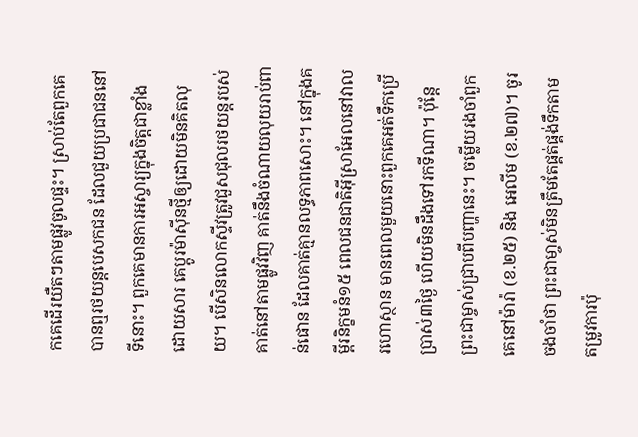កគេដើរយឺតៗតាមផ្លូវចូលផ្ទះ។ ស្រាប់តែពួកគេបានឮរថយន្តបេសកជន ដែលជួយប្រជាជននៅទីនោះ។ ពួកគេមានការអស្ចារ្យក្នុងចិត្តជាខ្លាំងដោយសារ គេប្តូរម៉ាស៊ីនថ្មីឲ្យដោយមិនគិតលុយ។ បើសិនលោកស្ទីវត្រូវជួសជុលរថយន្តរបស់គាត់នៅតាមផ្លូវវិញ គាត់នឹងចំណាយលុយរាប់ពាន់ផោន ដែលគាត់គ្មានលទ្ធភាពសោះ។ នៅក្នុងគម្ពីរនិក្ខមនំ១៥ ពេលជនជាតិអ៊ីស្រាអែលនៅវាលរហោស្ថាន មានពេលមួយនោះពួកគេអត់ទឹកប្រើប្រាស់៣ថ្ងៃ ហើយមិនដឹងទៅរកទីណា។ ប៉ុន្តែព្រះជាម្ចាស់ជ្រាបពីបញ្ហានេះ។ ចម្លើយរងចាំពួកគេនៅម៉ារ៉ា (ខ.២៥) និង អេលីម (ខ.២៧)។ ចូរចងចាំថា ព្រះជាមា្ចស់មិនត្រឹមតែផ្គត់ផ្គង់ទឹកតាមតម្រូវការប៉ុ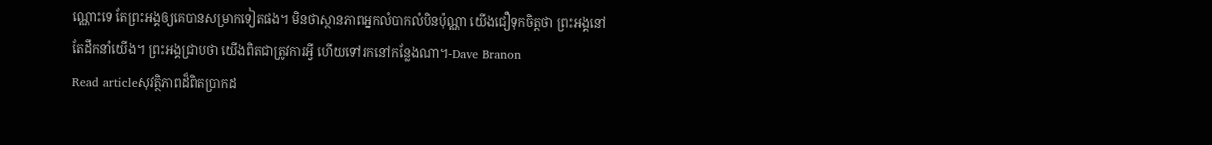ណ្ណោះទេ តែព្រះអង្គឲ្យគេបានសម្រាកទៀតផង។ មិនថាស្ថានភាពអ្នកលំបាកលំបិនប៉ុណ្ណា យើងជឿទុកចិត្តថា ព្រះអង្គនៅតែដឹកនាំយើង។ ព្រះអង្គជ្រាបថា យើងពិតជាត្រូវការអ្វី ហើយទៅរកនៅកន្លែងណា។-Dave Branon
Read articleសុវត្ថិភាពដ៏ពិតប្រាកដ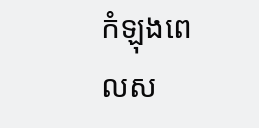កំឡុងពេលស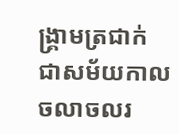ង្រ្គាមត្រជាក់ ជាសម័យកាលចលាចលរ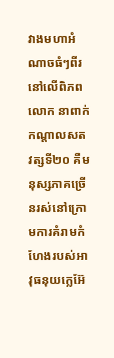វាងមហាអំណាចធំៗពីរនៅលើពិភពលោក នាពាក់កណ្តាលសតវត្សទី២០ គឺមនុស្សភាគច្រើនរស់នៅក្រោមការគំរាមកំហែងរបស់អាវុធនុយក្លេអ៊ែ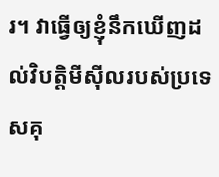រ។ វាធ្វើឲ្យខ្ញុំនឹកឃើញដល់វិបត្តិមីស៊ីលរបស់ប្រទេសគុ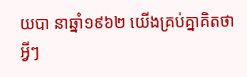យបា នាឆ្នាំ១៩៦២ យើងគ្រប់គ្នាគិតថា អ្វីៗ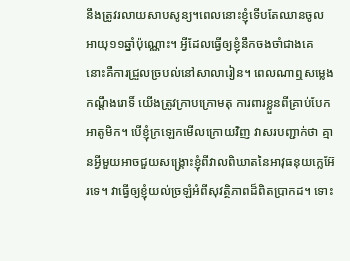នឹងត្រូវរលាយសាបសូន្យ។ពេលនោះខ្ញុំទើបតែឈានចូលអាយុ១១ឆ្នាំប៉ុណ្ណោះ។ អ្វីដែលធ្វើឲ្យខ្ញុំនឹកចងចាំជាងគេ នោះគឺការជ្រួលច្របល់នៅសាលារៀន។ ពេលណាឮសម្លេងកណ្តឹងរោទិ៍ យើងត្រូវក្រាបក្រោមតុ ការពារខ្លួនពីគ្រាប់បែកអាតូមិក។ បើខ្ញុំក្រឡេកមើលក្រោយវិញ វាសរបញ្ជាក់ថា គ្មានអ្វីមួយអាចជួយសង្រ្គោះខ្ញុំពីវាលពិឃាតនៃអាវុធនុយក្លេអ៊ែរទេ។ វាធ្វើឲ្យខ្ញុំយល់ច្រឡំអំពីសុវត្ថិភាពដ៏ពិតប្រាកដ។ ទោះ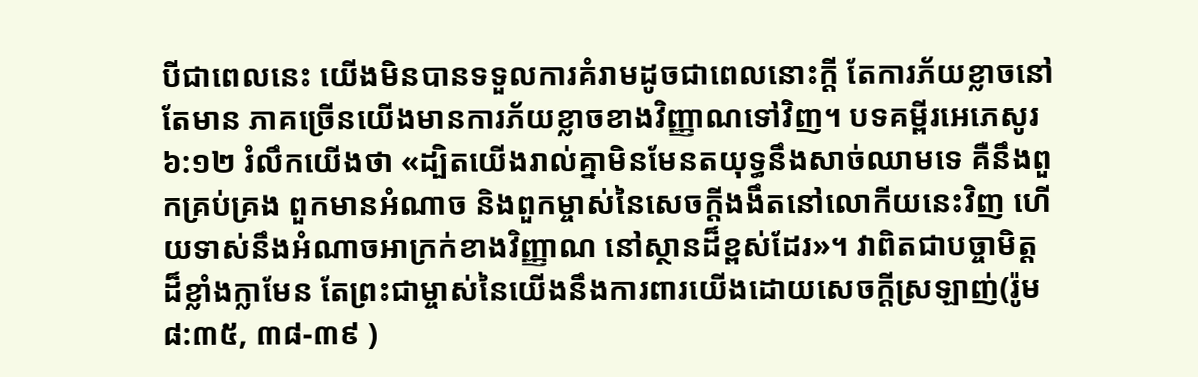បីជាពេលនេះ យើងមិនបានទទួលការគំរាមដូចជាពេលនោះក្តី តែការភ័យខ្លាចនៅតែមាន ភាគច្រើនយើងមានការភ័យខ្លាចខាងវិញ្ញាណទៅវិញ។ បទគម្ពីរអេភេសូរ ៦:១២ រំលឹកយើងថា «ដ្បិតយើងរាល់គ្នាមិនមែនតយុទ្ធនឹងសាច់ឈាមទេ គឺនឹងពួកគ្រប់គ្រង ពួកមានអំណាច និងពួកម្ចាស់នៃសេចក្តីងងឹតនៅលោកីយនេះវិញ ហើយទាស់នឹងអំណាចអាក្រក់ខាងវិញ្ញាណ នៅស្ថានដ៏ខ្ពស់ដែរ»។ វាពិតជាបច្ចាមិត្តដ៏ខ្លាំងក្លាមែន តែព្រះជាម្ចាស់នៃយើងនឹងការពារយើងដោយសេចក្តីស្រឡាញ់(រ៉ូម ៨:៣៥, ៣៨-៣៩ )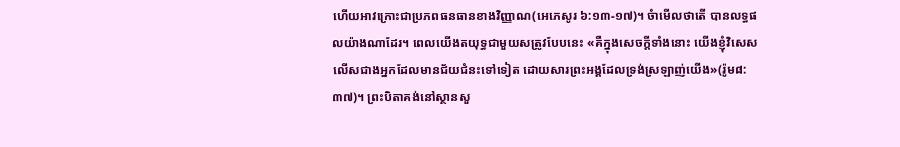ហើយអាវក្រោះជាប្រភពធនធានខាងវិញ្ញាណ(អេភេសូរ ៦:១៣-១៧)។ ចំាមើលថាតើ បានលទ្ធផលយ៉ាងណាដែរ។ ពេលយើងតយុទ្ធជាមួយសត្រូវបែបនេះ «គឺក្នុងសេចក្តីទាំងនោះ យើងខ្ញុំវិសេសលើសជាងអ្នកដែលមានជ័យជំនះទៅទៀត ដោយសារព្រះអង្គដែលទ្រង់ស្រឡាញ់យើង»(រ៉ូម៨:៣៧)។ ព្រះបិតាគង់នៅស្ថានសួ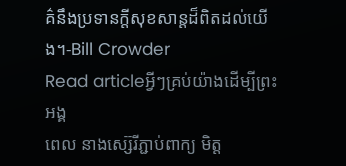គ៌នឹងប្រទានក្តីសុខសាន្តដ៏ពិតដល់យើង។-Bill Crowder
Read articleអ្វីៗគ្រប់យ៉ាងដើម្បីព្រះអង្គ
ពេល នាងស្ស៊េរីភ្ជាប់ពាក្យ មិត្ត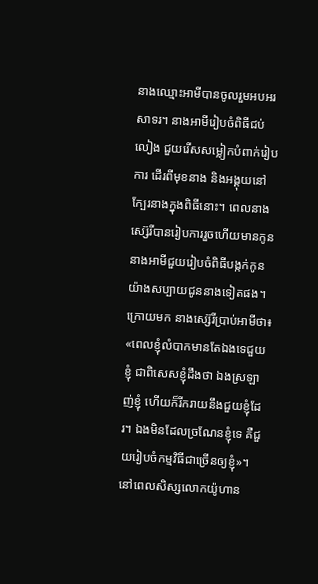នាងឈ្មោះអាមីបានចូលរួមអបអរសាទរ។ នាងអាមីរៀបចំពិធីជប់លៀង ជួយរើសសម្លៀកបំពាក់រៀបការ ដើរពីមុខនាង និងអង្គុយនៅក្បែរនាងក្នុងពិធីនោះ។ ពេលនាងស្ស៊េរីបានរៀបការរួចហើយមានកូន នាងអាមីជួយរៀបចំពិធីបង្កក់កូនយ៉ាងសប្បាយជូននាងទៀតផង។ ក្រោយមក នាងស្ស៊េរីប្រាប់អាមីថា៖ «ពេលខ្ញុំលំបាកមានតែឯងទេជួយខ្ញុំ ជាពិសេសខ្ញុំដឹងថា ឯងស្រឡាញ់ខ្ញុំ ហើយក៏រីករាយនឹងជួយខ្ញុំដែរ។ ឯងមិនដែលច្រណែនខ្ញុំទេ គឺជួយរៀបចំកម្មវិធីជាច្រើនឲ្យខ្ញុំ»។ នៅពេលសិស្សលោកយ៉ូហាន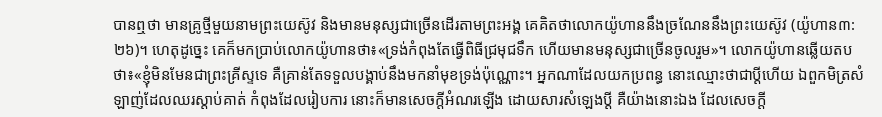បានឮថា មានគ្រូថ្មីមួយនាមព្រះយេស៊ូវ និងមានមនុស្សជាច្រើនដើរតាមព្រះអង្គ គេគិតថាលោកយ៉ូហាននឹងច្រណែននឹងព្រះយេស៊ូវ (យ៉ូហាន៣:២៦)។ ហេតុដូច្នេះ គេក៏មកប្រាប់លោកយ៉ូហានថា៖«ទ្រង់កំពុងតែធ្វើពិធីជ្រមុជទឹក ហើយមានមនុស្សជាច្រើនចូលរួម»។ លោកយ៉ូហានឆ្លើយតបថា៖«ខ្ញុំមិនមែនជាព្រះគ្រីស្ទទេ គឺគ្រាន់តែទទួលបង្គាប់នឹងមកនាំមុខទ្រង់ប៉ុណ្ណោះ។ អ្នកណាដែលយកប្រពន្ធ នោះឈ្មោះថាជាប្តីហើយ ឯពួកមិត្រសំឡាញ់ដែលឈរស្តាប់គាត់ កំពុងដែលរៀបការ នោះក៏មានសេចក្តីអំណរឡើង ដោយសារសំឡេងប្តី គឺយ៉ាងនោះឯង ដែលសេចក្តី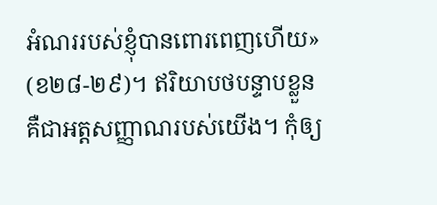អំណររបស់ខ្ញុំបានពោរពេញហើយ» (ខ២៨-២៩)។ ឥរិយាបថបន្ទាបខ្លួន គឺជាអត្តសញ្ញាណរបស់យើង។ កុំឲ្យ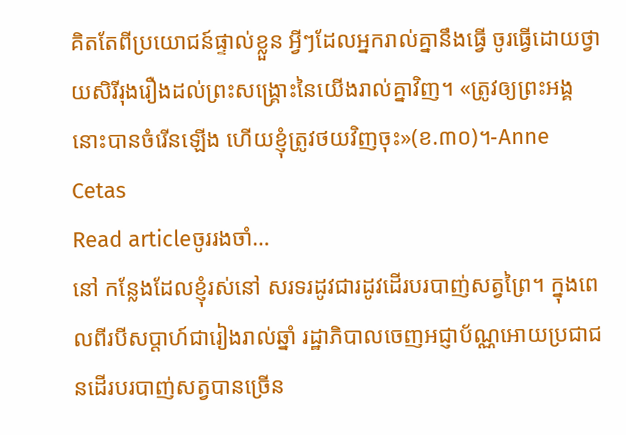គិតតែពីប្រយោជន៍ផ្ទាល់ខ្លួន អ្វីៗដែលអ្នករាល់គ្នានឹងធ្វើ ចូរធ្វើដោយថ្វាយសិរីរុងរឿងដល់ព្រះសង្រ្គោះនៃយើងរាល់គ្នាវិញ។ «ត្រូវឲ្យព្រះអង្គនោះបានចំរើនឡើង ហើយខ្ញុំត្រូវថយវិញចុះ»(ខ.៣០)។-Anne Cetas
Read articleចូររងចាំ…
នៅ កន្លែងដែលខ្ញុំរស់នៅ សរទរដូវជារដូវដើរបរបាញ់សត្វព្រៃ។ ក្នុងពេលពីរបីសប្តាហ៍ជារៀងរាល់ឆ្នាំ រដ្ឋាភិបាលចេញអជ្ញាប័ណ្ណអោយប្រជាជនដើរបរបាញ់សត្វបានច្រើន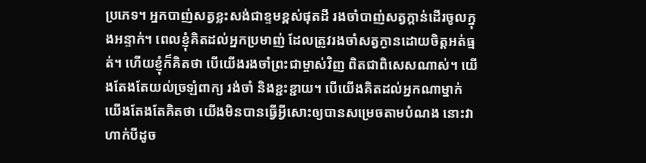ប្រភេទ។ អ្នកបាញ់សត្វខ្លះសង់ជាខ្ទមខ្ពស់ផុតដី រងចាំបាញ់សត្វក្តាន់ដើរចូលក្នុងអន្ទាក់។ ពេលខ្ញុំគិតដល់អ្នកប្រមាញ់ ដែលត្រូវរងចាំសត្វក្ងានដោយចិត្តអត់ធ្មត់។ ហើយខ្ញុំក៏គិតថា បើយើងរងចាំព្រះជាម្ចាស់វិញ ពិតជាពិសេសណាស់។ យើងតែងតែយល់ច្រឡំពាក្យ រង់ចាំ និងខ្ជះខ្ជាយ។ បើយើងគិតដល់អ្នកណាម្នាក់ យើងតែងតែគិតថា យើងមិនបានធ្វើអ្វីសោះឲ្យបានសម្រេចតាមបំណង នោះវាហាក់បីដូច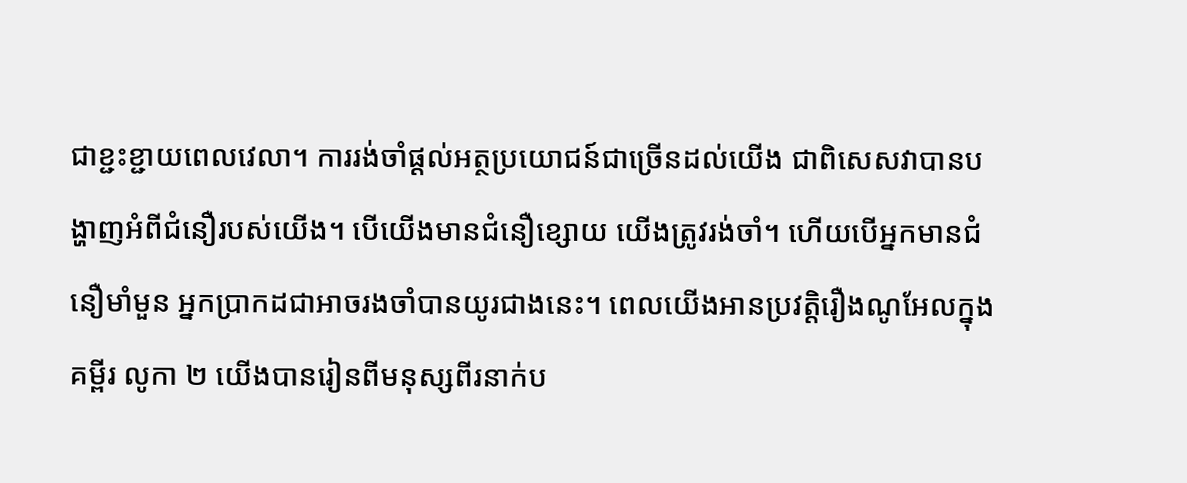ជាខ្ជះខ្ជាយពេលវេលា។ ការរង់ចាំផ្តល់អត្ថប្រយោជន៍ជាច្រើនដល់យើង ជាពិសេសវាបានបង្ហាញអំពីជំនឿរបស់យើង។ បើយើងមានជំនឿខ្សោយ យើងត្រូវរង់ចាំ។ ហើយបើអ្នកមានជំនឿមាំមួន អ្នកប្រាកដជាអាចរងចាំបានយូរជាងនេះ។ ពេលយើងអានប្រវត្តិរឿងណូអែលក្នុងគម្ពីរ លូកា ២ យើងបានរៀនពីមនុស្សពីរនាក់ប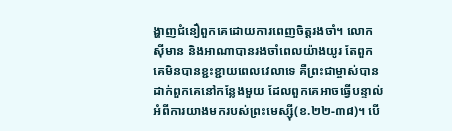ង្ហាញជំនឿពួកគេដោយការពេញចិត្តរងចាំ។ លោកស៊ីមាន និងអាណាបានរងចាំពេលយ៉ាងយូរ តែពួកគេមិនបានខ្ជះខ្ជាយពេលវេលាទេ គឺព្រះជាម្ចាស់បានដាក់ពួកគេនៅកន្លែងមួយ ដែលពួកគេអាចធ្វើបន្ទាល់អំពីការយាងមករបស់ព្រះមេស្ស៊ី(ខ.២២-៣៨)។ បើ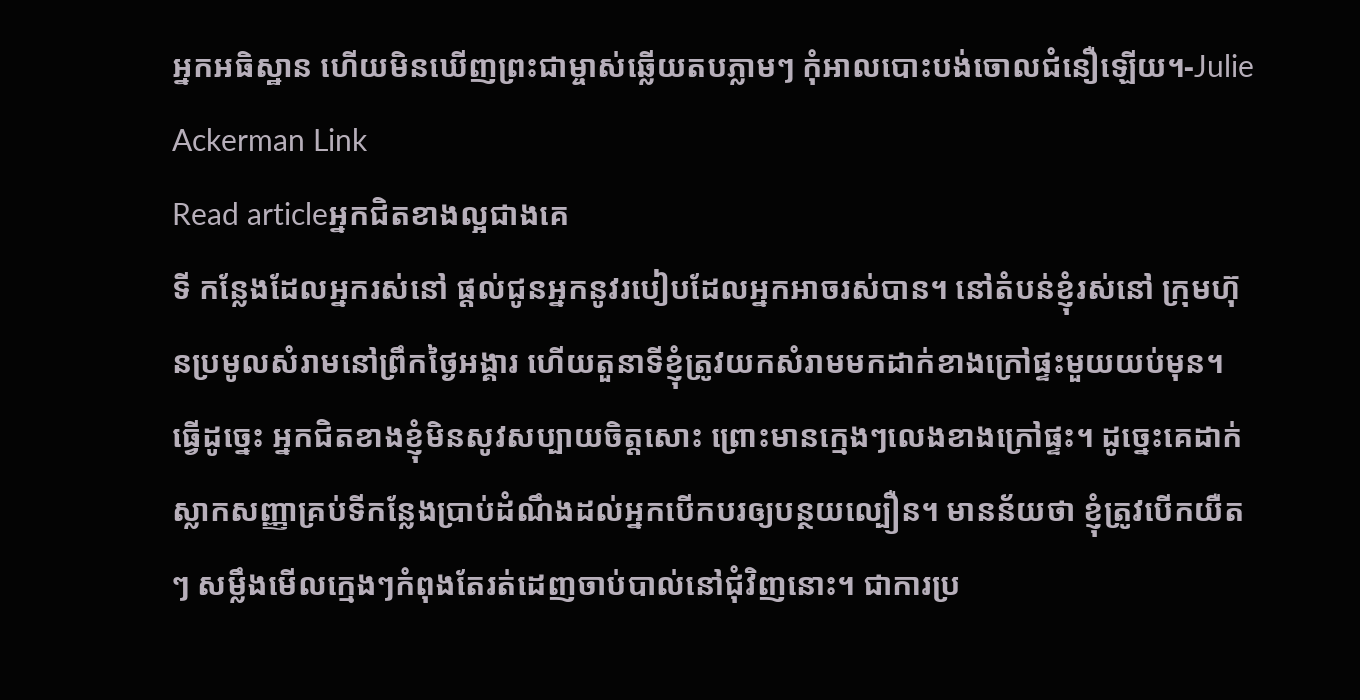អ្នកអធិស្ឋាន ហើយមិនឃើញព្រះជាម្ចាស់ឆ្លើយតបភ្លាមៗ កុំអាលបោះបង់ចោលជំនឿឡើយ។-Julie Ackerman Link
Read articleអ្នកជិតខាងល្អជាងគេ
ទី កន្លែងដែលអ្នករស់នៅ ផ្តល់ជូនអ្នកនូវរបៀបដែលអ្នកអាចរស់បាន។ នៅតំបន់ខ្ញុំរស់នៅ ក្រុមហ៊ុនប្រមូលសំរាមនៅព្រឹកថ្ងៃអង្គារ ហើយតួនាទីខ្ញុំត្រូវយកសំរាមមកដាក់ខាងក្រៅផ្ទះមួយយប់មុន។ ធ្វើដូច្នេះ អ្នកជិតខាងខ្ញុំមិនសូវសប្បាយចិត្តសោះ ព្រោះមានក្មេងៗលេងខាងក្រៅផ្ទះ។ ដូច្នេះគេដាក់ស្លាកសញ្ញាគ្រប់ទីកន្លែងប្រាប់ដំណឹងដល់អ្នកបើកបរឲ្យបន្ថយល្បឿន។ មានន័យថា ខ្ញុំត្រូវបើកយឺតៗ សម្លឹងមើលក្មេងៗកំពុងតែរត់ដេញចាប់បាល់នៅជុំវិញនោះ។ ជាការប្រ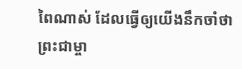ពៃណាស់ ដែលធ្វើឲ្យយើងនឹកចាំថា ព្រះជាម្ចា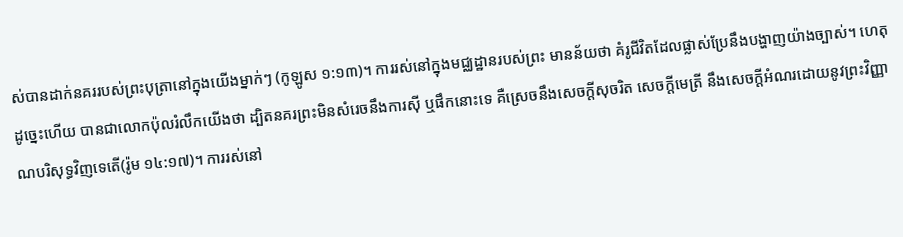ស់បានដាក់នគររបស់ព្រះបុត្រានៅក្នុងយើងម្នាក់ៗ (កូឡូស ១:១៣)។ ការរស់នៅក្នុងមជ្ឈដ្ឋានរបស់ព្រះ មានន័យថា គំរូជីវិតដែលផ្លាស់ប្រែនឹងបង្ហាញយ៉ាងច្បាស់។ ហេតុដូច្នេះហើយ បានជាលោកប៉ុលរំលឹកយើងថា ដ្បិតនគរព្រះមិនសំរេចនឹងការស៊ី ឬផឹកនោះទេ គឺស្រេចនឹងសេចក្តីសុចរិត សេចក្តីមេត្រី នឹងសេចក្តីអំណរដោយនូវព្រះវិញ្ញាណបរិសុទ្ធវិញទេតើ(រ៉ូម ១៤:១៧)។ ការរស់នៅ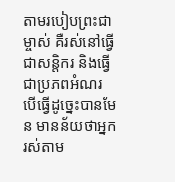តាមរបៀបព្រះជាម្ចាស់ គឺរស់នៅធ្វើជាសន្តិករ និងធ្វើជាប្រភពអំណរ បើធ្វើដូច្នេះបានមែន មានន័យថាអ្នករស់តាម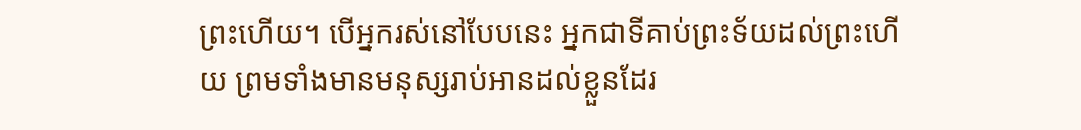ព្រះហើយ។ បើអ្នករស់នៅបែបនេះ អ្នកជាទីគាប់ព្រះទ័យដល់ព្រះហើយ ព្រមទាំងមានមនុស្សរាប់អានដល់ខ្លួនដែរ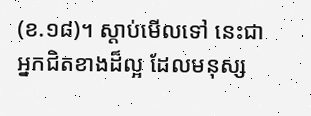(ខ.១៨)។ ស្តាប់មើលទៅ នេះជាអ្នកជិតខាងដ៏ល្អ ដែលមនុស្ស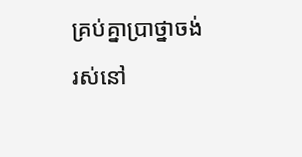គ្រប់គ្នាប្រាថ្នាចង់រស់នៅ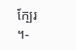ក្បែរ ។-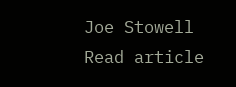Joe Stowell
Read article